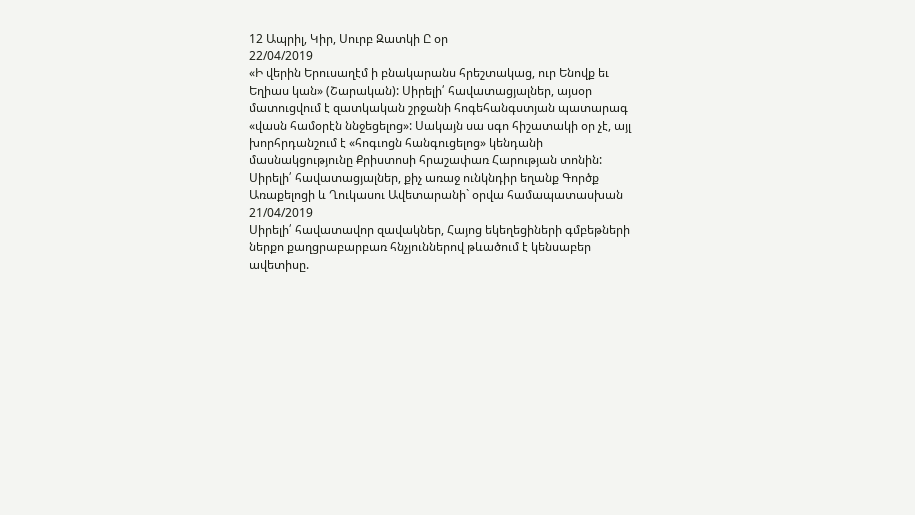12 Ապրիլ, Կիր, Սուրբ Զատկի Ը օր
22/04/2019
«Ի վերին Երուսաղէմ ի բնակարանս հրեշտակաց, ուր Ենովք եւ Եղիաս կան» (Շարական): Սիրելի՛ հավատացյալներ, այսօր մատուցվում է զատկական շրջանի հոգեհանգստյան պատարագ «վասն համօրէն ննջեցելոց»: Սակայն սա սգո հիշատակի օր չէ, այլ խորհրդանշում է «հոգւոցն հանգուցելոց» կենդանի մասնակցությունը Քրիստոսի հրաշափառ Հարության տոնին: Սիրելի՛ հավատացյալներ, քիչ առաջ ունկնդիր եղանք Գործք Առաքելոցի և Ղուկասու Ավետարանի` օրվա համապատասխան
21/04/2019
Սիրելի՛ հավատավոր զավակներ, Հայոց եկեղեցիների գմբեթների ներքո քաղցրաբարբառ հնչյուններով թևածում է կենսաբեր ավետիսը.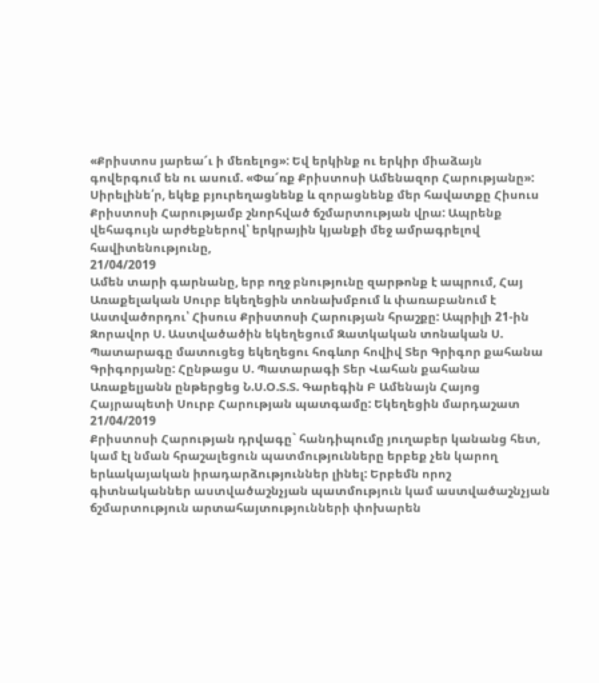«Քրիստոս յարեա՜ւ ի մեռելոց»: Եվ երկինք ու երկիր միաձայն գովերգում են ու ասում. «Փա՜ռք Քրիստոսի Ամենազոր Հարությանը»: Սիրելինե՛ր, եկեք բյուրեղացնենք և զորացնենք մեր հավատքը Հիսուս Քրիստոսի Հարությամբ շնորհված ճշմարտության վրա: Ապրենք վեհագույն արժեքներով՝ երկրային կյանքի մեջ ամրագրելով հավիտենությունը,
21/04/2019
Ամեն տարի գարնանը, երբ ողջ բնությունը զարթոնք է ապրում, Հայ Առաքելական Սուրբ եկեղեցին տոնախմբում և փառաբանում է Աստվածորդու՝ Հիսուս Քրիստոսի Հարության հրաշքը: Ապրիլի 21-ին Զորավոր Ս. Աստվածածին եկեղեցում Զատկական տոնական Ս. Պատարագը մատուցեց եկեղեցու հոգևոր հովիվ Տեր Գրիգոր քահանա Գրիգորյանը: Հընթացս Ս. Պատարագի Տեր Վահան քահանա Առաքելյանն ընթերցեց Ն.Ս.Օ.Տ.Տ. Գարեգին Բ Ամենայն Հայոց Հայրապետի Սուրբ Հարության պատգամը: Եկեղեցին մարդաշատ
21/04/2019
Քրիստոսի Հարության դրվագը` հանդիպումը յուղաբեր կանանց հետ, կամ էլ նման հրաշալեցուն պատմությունները երբեք չեն կարող երևակայական իրադարձություններ լինել: Երբեմն որոշ գիտնականներ աստվածաշնչյան պատմություն կամ աստվածաշնչյան ճշմարտություն արտահայտությունների փոխարեն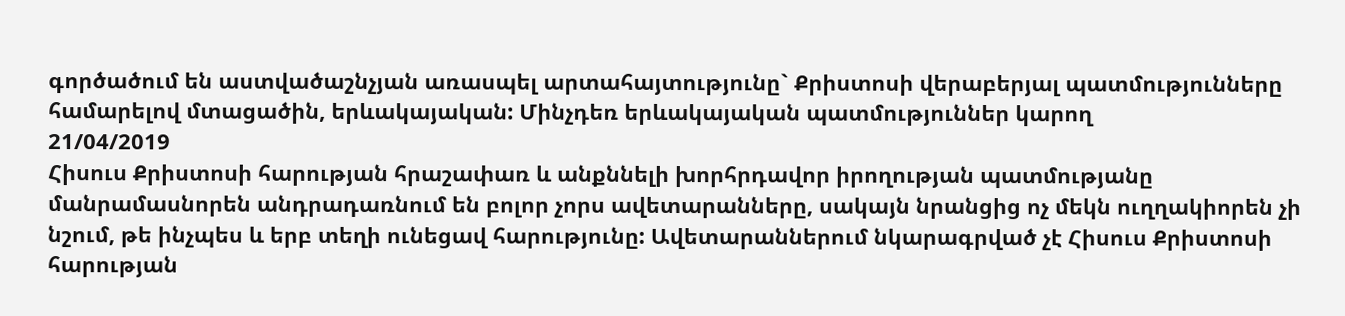գործածում են աստվածաշնչյան առասպել արտահայտությունը` Քրիստոսի վերաբերյալ պատմությունները համարելով մտացածին, երևակայական: Մինչդեռ երևակայական պատմություններ կարող
21/04/2019
Հիսուս Քրիստոսի հարության հրաշափառ և անքննելի խորհրդավոր իրողության պատմությանը մանրամասնորեն անդրադառնում են բոլոր չորս ավետարանները, սակայն նրանցից ոչ մեկն ուղղակիորեն չի նշում, թե ինչպես և երբ տեղի ունեցավ հարությունը: Ավետարաններում նկարագրված չէ Հիսուս Քրիստոսի հարության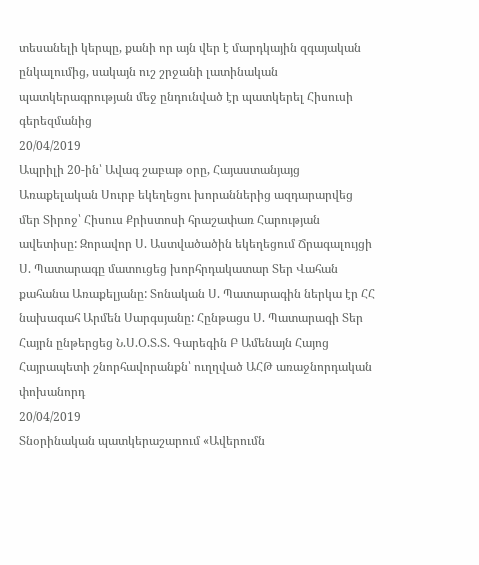տեսանելի կերպը, քանի որ այն վեր է մարդկային զգայական ընկալումից, սակայն ուշ շրջանի լատինական պատկերագրության մեջ ընդունված էր պատկերել Հիսուսի գերեզմանից
20/04/2019
Ապրիլի 20-ին՝ Ավագ շաբաթ օրը, Հայաստանյայց Առաքելական Սուրբ եկեղեցու խորաններից ազդարարվեց մեր Տիրոջ՝ Հիսուս Քրիստոսի հրաշափառ Հարության ավետիսը: Զորավոր Ս. Աստվածածին եկեղեցում Ճրագալույցի Ս. Պատարագը մատուցեց խորհրդակատար Տեր Վահան քահանա Առաքելյանը: Տոնական Ս. Պատարագին ներկա էր ՀՀ նախագահ Արմեն Սարգսյանը: Հընթացս Ս. Պատարագի Տեր Հայրն ընթերցեց Ն.Ս.Օ.Տ.Տ. Գարեգին Բ Ամենայն Հայոց Հայրապետի շնորհավորանքն՝ ուղղված ԱՀԹ առաջնորդական փոխանորդ
20/04/2019
Տնօրինական պատկերաշարում «Ավերումն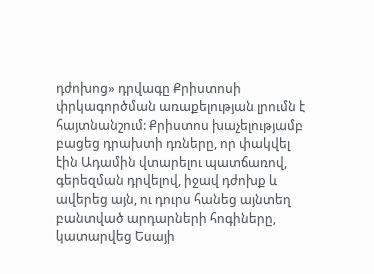դժոխոց» դրվագը Քրիստոսի փրկագործման առաքելության լրումն է հայտնանշում: Քրիստոս խաչելությամբ բացեց դրախտի դռները, որ փակվել էին Ադամին վտարելու պատճառով, գերեզման դրվելով, իջավ դժոխք և ավերեց այն, ու դուրս հանեց այնտեղ բանտված արդարների հոգիները, կատարվեց Եսայի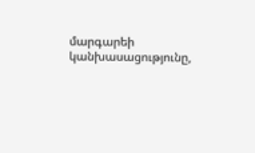մարգարեի կանխասացությունը,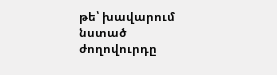թե՝ խավարում նստած ժողովուրդը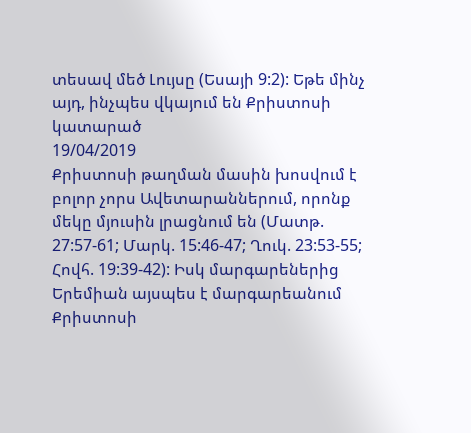տեսավ մեծ Լույսը (Եսայի 9:2): Եթե մինչ այդ, ինչպես վկայում են Քրիստոսի կատարած
19/04/2019
Քրիստոսի թաղման մասին խոսվում է բոլոր չորս Ավետարաններում, որոնք մեկը մյուսին լրացնում են (Մատթ. 27:57-61; Մարկ. 15:46-47; Ղուկ. 23:53-55; Հովհ. 19:39-42): Իսկ մարգարեներից Երեմիան այսպես է մարգարեանում Քրիստոսի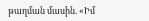թաղման մասին. «Իմ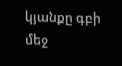կյանքը գբի մեջ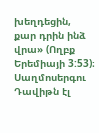խեղդեցին, քար դրին ինձ վրա» (Ողբք Երեմիայի 3:53)։ Սաղմոսերգու Դավիթն էլ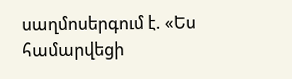սաղմոսերգում է. «Ես համարվեցի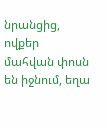նրանցից, ովքեր մահվան փոսն են իջնում, եղա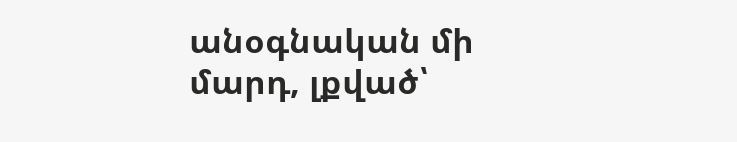անօգնական մի մարդ, լքված՝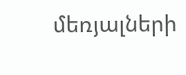մեռյալների